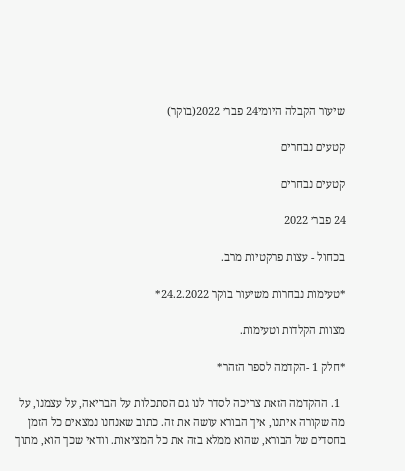שיעור הקבלה היומי24 פבר׳ 2022(בוקר)

קטעים נבחרים

קטעים נבחרים

24 פבר׳ 2022

בכחול - עצות פרקטיות מרב.

*טעימות נבחרות משיעור בוקר 24.2.2022*

מצוות הקלדות וטעימות.

*חלק 1 -הקדמה לספר הזהר*

  1. ההקדמה הזאת צריכה לסדר לנו גם הסתכלות על הבריאה, על עצמנו, על מה שקורה איתנו, איך הבורא עושה את זה. כתוב שאנחנו נמצאים כל הזמן בחסדים של הבורא, שהוא ממלא בזה את כל המציאות. וודאי שכך הוא, מתוך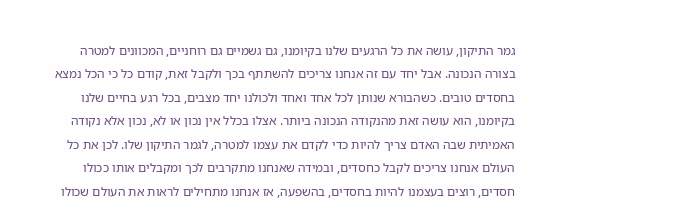גמר התיקון, עושה את כל הרגעים שלנו בקיומנו, גם גשמיים גם רוחניים, המכוונים למטרה בצורה הנכונה. אבל יחד עם זה אנחנו צריכים להשתתף בכך ולקבל זאת, קודם כל כי הכל נמצא בחסדים טובים. כשהבורא שנותן לכל אחד ואחד ולכולנו יחד מצבים, בכל רגע בחיים שלנו בקיומנו, הוא עושה זאת מהנקודה הנכונה ביותר. אצלו בכלל אין נכון או לא, נכון אלא נקודה האמיתית שבה האדם צריך להיות כדי לקדם את עצמו למטרה, לגמר התיקון שלו. לכן את כל העולם אנחנו צריכים לקבל כחסדים, ובמידה שאנחנו מתקרבים לכך ומקבלים אותו ככולו חסדים, רוצים בעצמנו להיות בחסדים, בהשפעה, אז אנחנו מתחילים לראות את העולם שכולו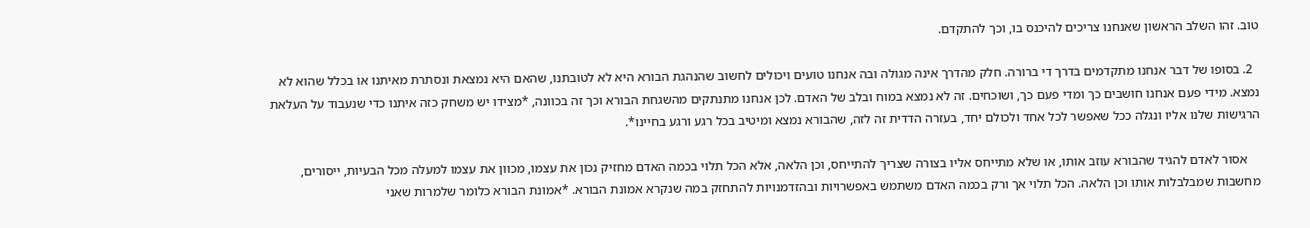טוב. זהו השלב הראשון שאנחנו צריכים להיכנס בו, וכך להתקדם.

  2. בסופו של דבר אנחנו מתקדמים בדרך די ברורה. חלק מהדרך אינה מגולה ובה אנחנו טועים ויכולים לחשוב שהנהגת הבורא היא לא לטובתנו, שהאם היא נמצאת ונסתרת מאיתנו או בכלל שהוא לא נמצא. מידי פעם אנחנו חושבים כך ומדי פעם כך, ושוכחים. זה לא נמצא במוח ובלב של האדם. לכן אנחנו מתנתקים מהשגחת הבורא וכך זה בכוונה, *מצידו יש משחק כזה איתנו כדי שנעבוד על העלאת הרגישות שלנו אליו ונגלה ככל שאפשר לכל אחד ולכולם יחד, בעזרה הדדית זה לזה, שהבורא נמצא ומיטיב בכל רגע ורגע בחיינו*.

    אסור לאדם להגיד שהבורא עוזב אותו, או שלא מתייחס אליו בצורה שצריך להתייחס, וכן הלאה, אלא הכל תלוי בכמה האדם מחזיק נכון את עצמו, מכוון את עצמו למעלה מכל הבעיות, ייסורים, מחשבות שמבלבלות אותו וכן הלאה. הכל תלוי אך ורק בכמה האדם משתמש באפשרויות ובהזדמנויות להתחזק במה שנקרא אמונת הבורא. *אמונת הבורא כלומר שלמרות שאני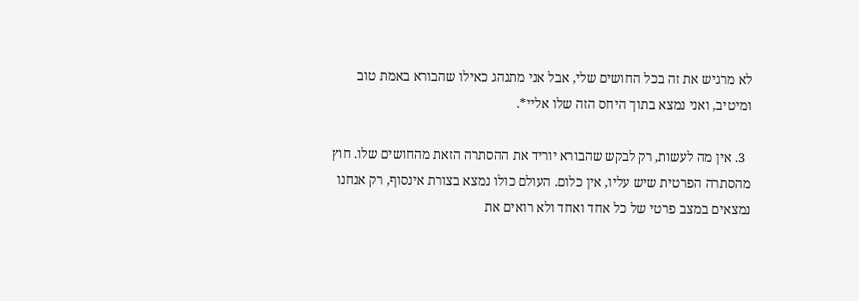לא מרגיש את זה בכל החושים שלי, אבל אני מתנהג כאילו שהבורא באמת טוב ומיטיב, ואני נמצא בתוך היחס הזה שלו אליי*.

  3. אין מה לעשות, רק לבקש שהבורא יוריד את ההסתרה הזאת מהחושים שלו. חוץ מהסתרה הפרטית שיש עליו, אין כלום. העולם כולו נמצא בצורת אינסוף, רק אנחנו נמצאים במצב פרטי של כל אחד ואחד ולא רואים את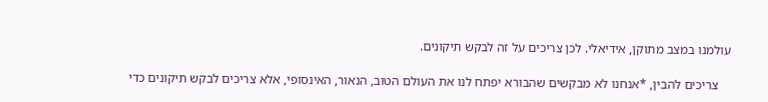עולמנו במצב מתוקן, אידיאלי. לכן צריכים על זה לבקש תיקונים.

    צריכים להבין, *אנחנו לא מבקשים שהבורא יפתח לנו את העולם הטוב, הנאור, האינסופי, אלא צריכים לבקש תיקונים כדי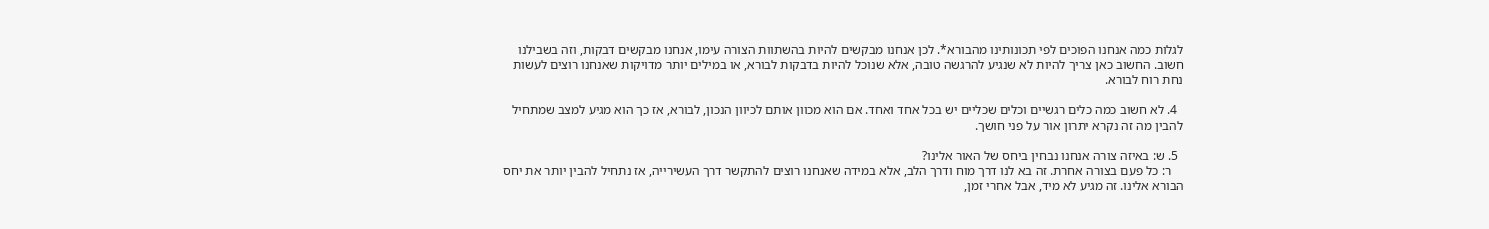לגלות כמה אנחנו הפוכים לפי תכונותינו מהבורא*. לכן אנחנו מבקשים להיות בהשתוות הצורה עימו, אנחנו מבקשים דבקות, וזה בשבילנו חשוב. החשוב כאן צריך להיות לא שנגיע להרגשה טובה, אלא שנוכל להיות בדבקות לבורא, או במילים יותר מדויקות שאנחנו רוצים לעשות נחת רוח לבורא.

  4. לא חשוב כמה כלים רגשיים וכלים שכליים יש בכל אחד ואחד. אם הוא מכוון אותם לכיוון הנכון, לבורא, אז כך הוא מגיע למצב שמתחיל להבין מה זה נקרא יתרון אור על פני חושך.

  5. ש: באיזה צורה אנחנו נבחין ביחס של האור אלינו?
    ר: כל פעם בצורה אחרת. זה בא לנו דרך מוח ודרך הלב, אלא במידה שאנחנו רוצים להתקשר דרך העשירייה, אז נתחיל להבין יותר את יחס הבורא אלינו. זה מגיע לא מיד, אבל אחרי זמן,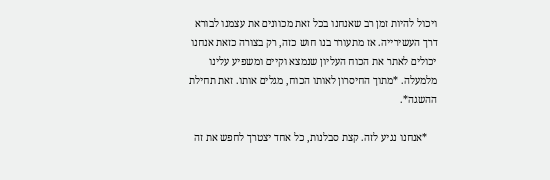ויכול להיות זמן רב שאנחנו בכל זאת מכוונים את עצמנו לבורא דרך העשירייה. אז מתעורר בנו חוש כזה, רק בצורה כזאת אנחנו יכולים לאתר את הכוח העליון שנמצא וקיים ומשפיע עלינו מלמעלה. *מתוך החיסרון לאותו הכוח, מגלים אותו. זאת תחילת ההשגה*.

    *אנחנו נגיע לזה. קצת סבלנות, כל אחד יצטרך לחפש את זה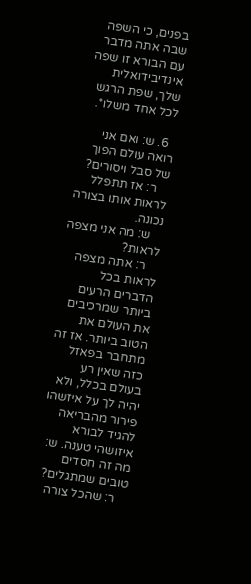בפנים, כי השפה שבה אתה מדבר עם הבורא זו שפה אינדיבידואלית שלך, שפת הרגש לכל אחד משלו*.

  6. ש: ואם אני רואה עולם הפוך של סבל ויסורים?
    ר: אז תתפלל לראות אותו בצורה נכונה.
    ש: מה אני מצפה לראות?
    ר: אתה מצפה לראות בכל הדברים הרעים ביותר שמרכיבים את העולם את הטוב ביותר. אז זה מתחבר בפאזל כזה שאין רע בעולם בכלל, ולא יהיה לך על איזשהו פירור מהבריאה להגיד לבורא איזושהי טענה. ש: מה זה חסדים טובים שמתגלים?
    ר: שהכל צורה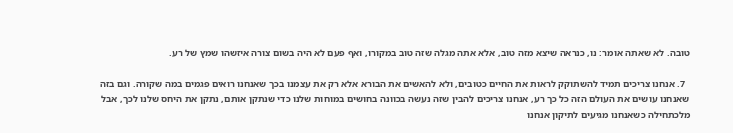טובה. לא שאתה אומר: נו, כנראה שיצא מזה טוב, אלא אתה מגלה שזה טוב במקורו, ואף פעם לא היה בשום צורה איזשהו שמץ של רע.

  7. אנחנו צריכים תמיד להשתוקק לראות את החיים כטובים, ולא להאשים את הבורא אלא רק את עצמנו בכך שאנחנו רואים פגמים במה שקורה. וגם בזה שאנחנו עושים את העולם הזה כל כך רע, אנחנו צריכים להבין שזה נעשה בכוונה בחושים במוחות שלנו כדי שנתקן אותם, נתקן את היחס שלנו לכך, אבל מלכתחילה כשאנחנו מגיעים לתיקון אנחנו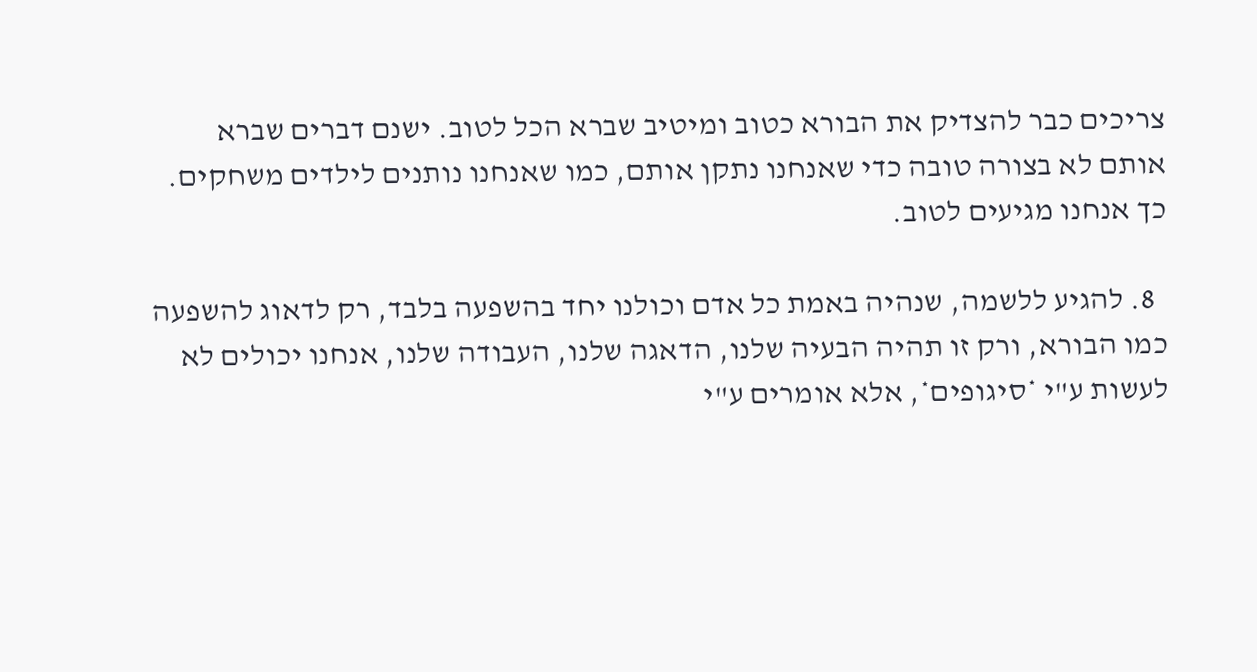צריכים כבר להצדיק את הבורא כטוב ומיטיב שברא הכל לטוב. ישנם דברים שברא אותם לא בצורה טובה כדי שאנחנו נתקן אותם, כמו שאנחנו נותנים לילדים משחקים. כך אנחנו מגיעים לטוב.

  8. להגיע ללשמה, שנהיה באמת כל אדם וכולנו יחד בהשפעה בלבד, רק לדאוג להשפעה כמו הבורא, ורק זו תהיה הבעיה שלנו, הדאגה שלנו, העבודה שלנו, אנחנו יכולים לא לעשות ע"י *סיגופים*, אלא אומרים ע"י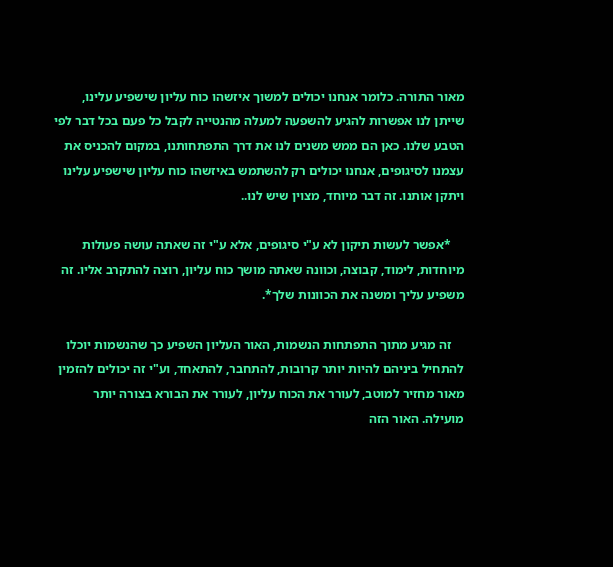מאור התורה. כלומר אנחנו יכולים למשוך איזשהו כוח עליון שישפיע עלינו, שייתן לנו אפשרות להגיע להשפעה למעלה מהנטייה לקבל כל פעם בכל דבר לפי הטבע שלנו. כאן הם ממש משנים לנו את דרך התפתחותנו, במקום להכניס את עצמנו לסיגופים, אנחנו יכולים רק להשתמש באיזשהו כוח עליון שישפיע עלינו ויתקן אותנו. זה דבר מיוחד, מצוין שיש לנו..

    *אפשר לעשות תיקון לא ע"י סיגופים, אלא ע"י זה שאתה עושה פעולות מיוחדות, לימוד, קבוצה, וכוונה שאתה מושך כוח עליון, רוצה להתקרב אליו. זה משפיע עליך ומשנה את הכוונות שלך*.

    זה מגיע מתוך התפתחות הנשמות, האור העליון השפיע כך שהנשמות יוכלו להתחיל ביניהם להיות יותר קרובות, להתחבר, להתאחד, וע"י זה יכולים להזמין מאור מחזיר למוטב, לעורר את הכוח עליון, לעורר את הבורא בצורה יותר מועילה. האור הזה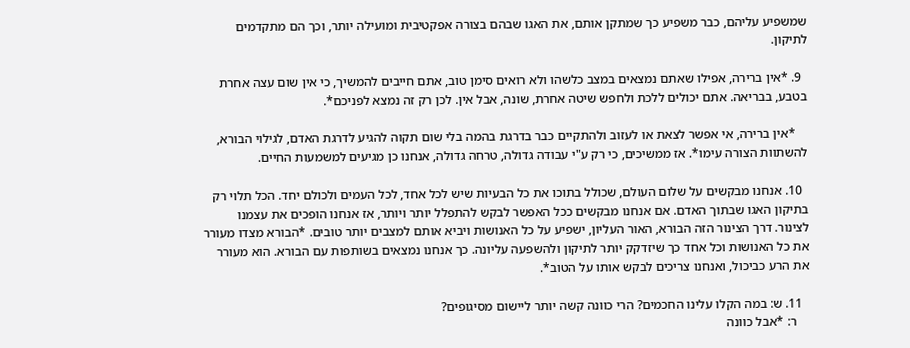שמשפיע עליהם, כבר משפיע כך שמתקן אותם, את האגו שבהם בצורה אפקטיבית ומועילה יותר, וכך הם מתקדמים לתיקון.

  9. *אין ברירה, אפילו שאתם נמצאים במצב כלשהו ולא רואים סימן טוב, אתם חייבים להמשיך, כי אין שום עצה אחרת בטבע, בבריאה. אתם יכולים ללכת ולחפש שיטה אחרת, שונה, אבל אין. לכן רק זה נמצא לפניכם*.

    *אין ברירה, אי אפשר לצאת או לעזוב ולהתקיים כבר בדרגת בהמה בלי שום תקוה להגיע לדרגת האדם, לגילוי הבורא, להשתוות הצורה עימו*. אז ממשיכים, כי רק ע"י עבודה גדולה, טרחה גדולה, אנחנו כן מגיעים למשמעות החיים.

  10. אנחנו מבקשים על שלום העולם, שכולל בתוכו את כל הבעיות שיש לכל אחד, לכל העמים ולכולם יחד. הכל תלוי רק בתיקון האגו שבתוך האדם. אם אנחנו מבקשים ככל האפשר לבקש להתפלל יותר ויותר, אז אנחנו הופכים את עצמנו לצינור. דרך הצינור הזה הבורא, האור העליון, ישפיע על כל האנושות ויביא אותם למצבים יותר טובים. *הבורא מצדו מעורר את כל האנושות וכל אחד כך שיזדקק יותר לתיקון ולהשפעה עליונה. כך אנחנו נמצאים בשותפות עם הבורא. הוא מעורר את הרע כביכול, ואנחנו צריכים לבקש אותו על הטוב*.

  11. ש: במה הקלו עלינו החכמים? הרי כוונה קשה יותר ליישום מסיגופים?
    ר: *אבל כוונה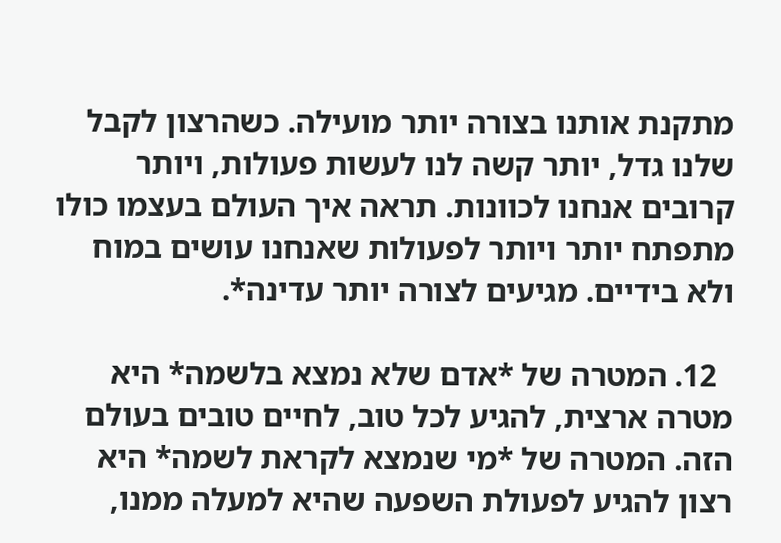מתקנת אותנו בצורה יותר מועילה. כשהרצון לקבל שלנו גדל, יותר קשה לנו לעשות פעולות, ויותר קרובים אנחנו לכוונות. תראה איך העולם בעצמו כולו מתפתח יותר ויותר לפעולות שאנחנו עושים במוח ולא בידיים. מגיעים לצורה יותר עדינה*.

  12. המטרה של *אדם שלא נמצא בלשמה* היא מטרה ארצית, להגיע לכל טוב, לחיים טובים בעולם הזה. המטרה של *מי שנמצא לקראת לשמה* היא רצון להגיע לפעולת השפעה שהיא למעלה ממנו,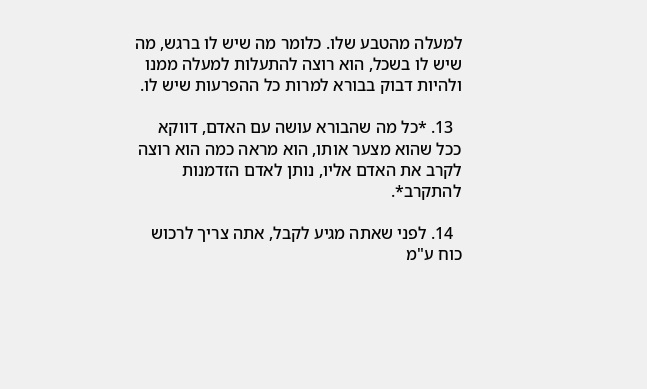למעלה מהטבע שלו. כלומר מה שיש לו ברגש, מה שיש לו בשכל, הוא רוצה להתעלות למעלה ממנו ולהיות דבוק בבורא למרות כל ההפרעות שיש לו.

  13. *כל מה שהבורא עושה עם האדם, דווקא ככל שהוא מצער אותו, הוא מראה כמה הוא רוצה לקרב את האדם אליו, נותן לאדם הזדמנות להתקרב*.

  14. לפני שאתה מגיע לקבל, אתה צריך לרכוש כוח ע"מ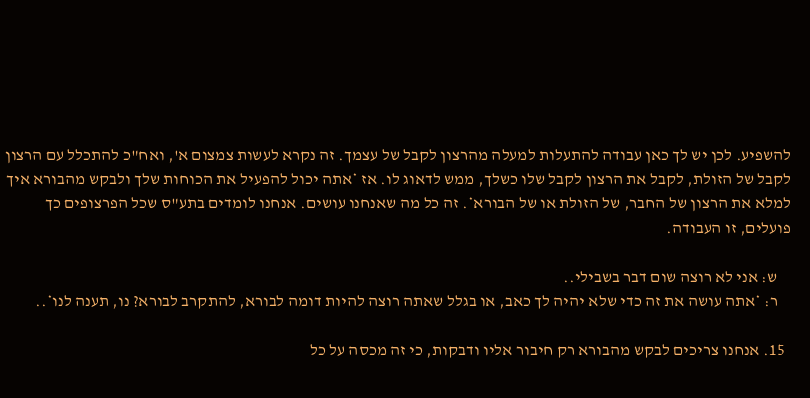להשפיע. לכן יש לך כאן עבודה להתעלות למעלה מהרצון לקבל של עצמך. זה נקרא לעשות צמצום א', ואח"כ להתכלל עם הרצון לקבל של הזולת, לקבל את הרצון לקבל שלו כשלך, ממש לדאוג לו. אז *אתה יכול להפעיל את הכוחות שלך ולבקש מהבורא איך למלא את הרצון של החבר, של הזולת או של הבורא*. זה כל מה שאנחנו עושים. אנחנו לומדים בתע"ס שכל הפרצופים כך פועלים, זו העבודה.

    ש: אני לא רוצה שום דבר בשבילי..
    ר: *אתה עושה את זה כדי שלא יהיה לך כאב, או בגלל שאתה רוצה להיות דומה לבורא, להתקרב לבורא? נו, תענה לנו*..

  15. אנחנו צריכים לבקש מהבורא רק חיבור אליו ודבקות, כי זה מכסה על כל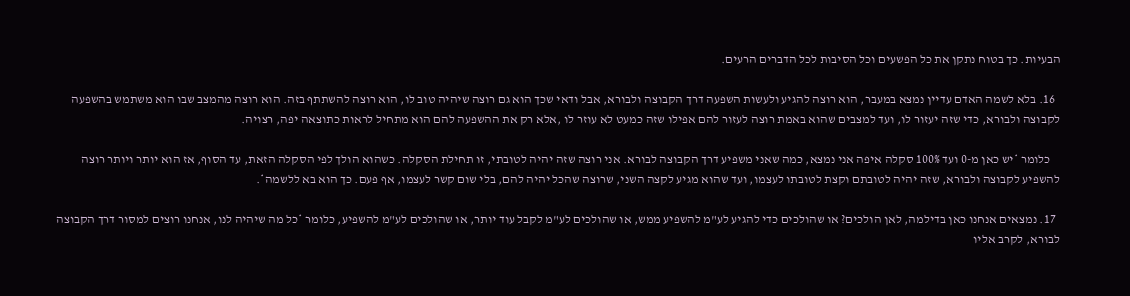הבעיות. כך בטוח נתקן את כל הפשעים וכל הסיבות לכל הדברים הרעים.

  16. בלא לשמה האדם עדיין נמצא במעבר, הוא רוצה להגיע ולעשות השפעה דרך הקבוצה ולבורא, אבל ודאי שכך הוא גם רוצה שיהיה טוב לו, הוא רוצה להשתתף בזה. הוא רוצה מהמצב שבו הוא משתמש בהשפעה לקבוצה ולבורא, כדי שזה יעזור לו, ועד למצבים שהוא באמת רוצה לעזור להם אפילו שזה כמעט לא עוזר לו ,אלא רק את ההשפעה להם הוא מתחיל לראות כתוצאה יפה, רצויה.

    כלומר *יש כאן מ-0 ועד 100% סקלה איפה אני נמצא, כמה שאני משפיע דרך הקבוצה לבורא. אני רוצה שזה יהיה לטובתי, זו תחילת הסקלה. כשהוא הולך לפי הסקלה הזאת, עד הסוף, אז הוא יותר ויותר רוצה להשפיע לקבוצה ולבורא, שזה יהיה לטובתם וקצת לטובתו לעצמו, ועד שהוא מגיע לקצה השני, שרוצה שהכל יהיה להם, בלי שום קשר לעצמו, אף פעם. כך הוא בא ללשמה*.

  17. נמצאים אנחנו כאן בדילמה, לאן הולכים? או שהולכים כדי להגיע לע"מ להשפיע ממש, או שהולכים לע"מ לקבל עוד יותר, או שהולכים לע"מ להשפיע, כלומר *כל מה שיהיה לנו, אנחנו רוצים למסור דרך הקבוצה לבורא, לקרב אליו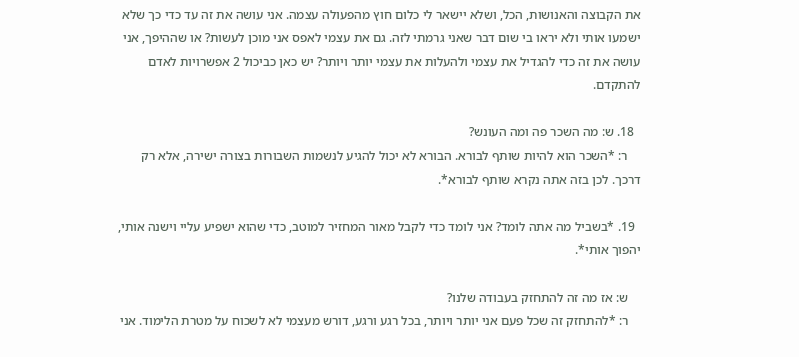את הקבוצה והאנושות, הכל, ושלא יישאר לי כלום חוץ מהפעולה עצמה. אני עושה את זה עד כדי כך שלא ישמעו אותי ולא יראו בי שום דבר שאני גרמתי לזה. גם את עצמי לאפס אני מוכן לעשות? או שההיפך, אני עושה את זה כדי להגדיל את עצמי ולהעלות את עצמי יותר ויותר? יש כאן כביכול 2 אפשרויות לאדם להתקדם.

  18. ש: מה השכר פה ומה העונש?
    ר: *השכר הוא להיות שותף לבורא. הבורא לא יכול להגיע לנשמות השבורות בצורה ישירה, אלא רק דרכך. לכן בזה אתה נקרא שותף לבורא*.

  19. *בשביל מה אתה לומד? אני לומד כדי לקבל מאור המחזיר למוטב, כדי שהוא ישפיע עליי וישנה אותי, יהפוך אותי*.

    ש: אז מה זה להתחזק בעבודה שלנו?
    ר: *להתחזק זה שכל פעם אני יותר ויותר, בכל רגע ורגע, דורש מעצמי לא לשכוח על מטרת הלימוד. אני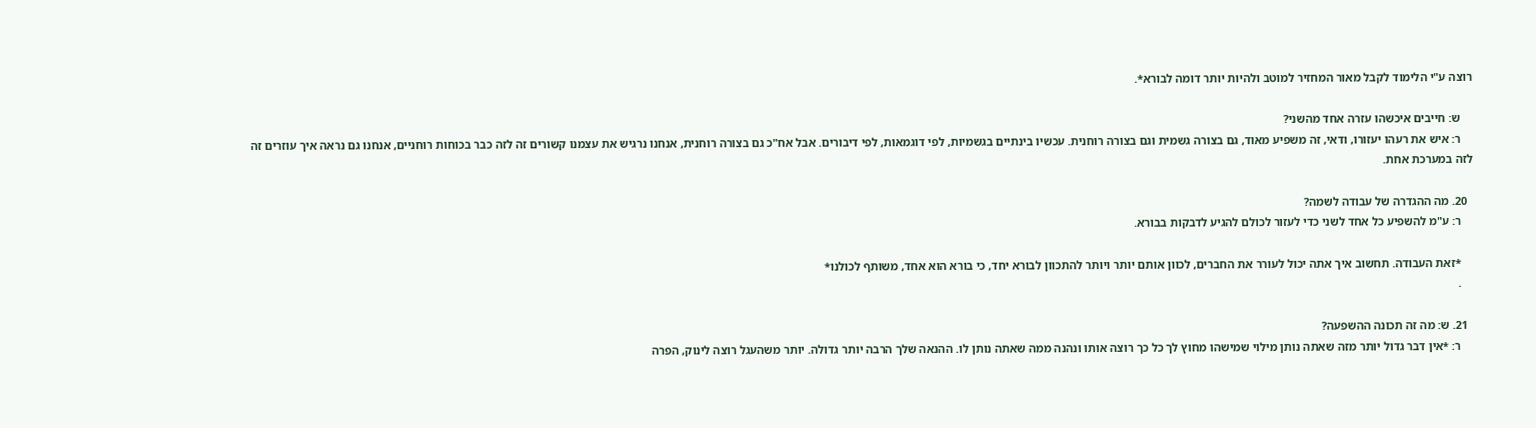רוצה ע"י הלימוד לקבל מאור המחזיר למוטב ולהיות יותר דומה לבורא*.

    ש: חייבים איכשהו עזרה אחד מהשני?
    ר: איש את רעהו יעזורו, ודאי, זה משפיע מאוד, גם בצורה גשמית וגם בצורה רוחנית. עכשיו בינתיים בגשמיות, לפי דוגמאות, לפי דיבורים. אבל אח"כ גם בצורה רוחנית, אנחנו נרגיש את עצמנו קשורים זה לזה כבר בכוחות רוחניים, אנחנו גם נראה איך עוזרים זה לזה במערכת אחת.

  20. מה ההגדרה של עבודה לשמה?
    ר: ע"מ להשפיע כל אחד לשני כדי לעזור לכולם להגיע לדבקות בבורא.

    *זאת העבודה. תחשוב איך אתה יכול לעורר את החברים, לכוון אותם יותר ויותר להתכוון לבורא יחד, כי בורא הוא אחד, משותף לכולנו*
    .

  21. ש: מה זה תכונה ההשפעה?
    ר: *אין דבר גדול יותר מזה שאתה נותן מילוי שמישהו מחוץ לך כל כך רוצה אותו ונהנה ממה שאתה נותן לו. ההנאה שלך הרבה יותר גדולה. יותר משהעגל רוצה לינוק, הפרה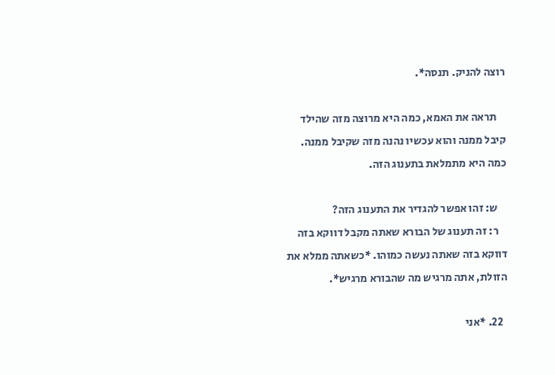רוצה להניק. תנסה*.

    תראה את האמא, כמה היא מרוצה מזה שהילד קיבל ממנה והוא עכשיו נהנה מזה שקיבל ממנה. כמה היא מתמלאת בתענוג הזה.

    ש: זהו אפשר להגדיר את התענוג הזה?
    ר: זה תענוג של הבורא שאתה מקבל דווקא בזה דווקא בזה שאתה נעשה כמוהו. *כשאתה ממלא את הזולת, אתה מרגיש מה שהבורא מרגיש*.

  22. *אני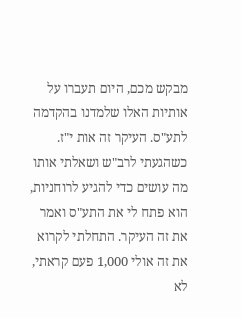מבקש מכם, היום תעברו על אותיות האלו שלמדנו בהקדמה לתע"ס. העיקר זה אות י"ז. כשהגעתי לרב"ש ושאלתי אותו מה עושים כדי להגיע לרוחניות, הוא פתח לי את התע"ס ואמר את זה העיקר. התחלתי לקרוא את זה אולי 1,000 פעם קראתי, לא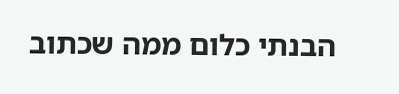הבנתי כלום ממה שכתוב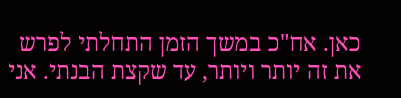כאן. אח"כ במשך הזמן התחלתי לפרש את זה יותר ויותר, עד שקצת הבנתי. אני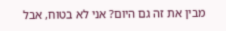מבין את זה גם היום? אני לא בטוח, אבל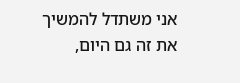אני משתדל להמשיך את זה גם היום,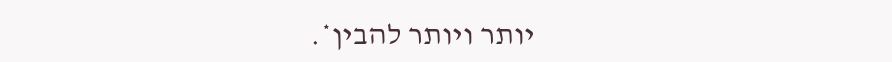יותר ויותר להבין*.